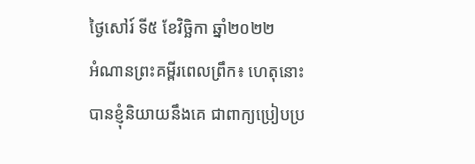ថ្ងៃសៅរ៍ ទី៥ ខែវិច្ឆិកា ឆ្នាំ២០២២
អំណានព្រះគម្ពីរពេលព្រឹក៖ ហេតុនោះបានខ្ញុំនិយាយនឹងគេ ជាពាក្យប្រៀបប្រ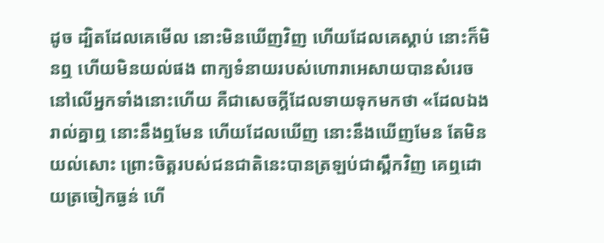ដូច ដ្បិតដែលគេមើល នោះមិនឃើញវិញ ហើយដែលគេស្តាប់ នោះក៏មិនឮ ហើយមិនយល់ផង ពាក្យទំនាយរបស់ហោរាអេសាយបានសំរេច នៅលើអ្នកទាំងនោះហើយ គឺជាសេចក្តីដែលទាយទុកមកថា «ដែលឯងរាល់គ្នាឮ នោះនឹងឮមែន ហើយដែលឃើញ នោះនឹងឃើញមែន តែមិនយល់សោះ ព្រោះចិត្តរបស់ជនជាតិនេះបានត្រឡប់ជាស្ពឹកវិញ គេឮដោយត្រចៀកធ្ងន់ ហើ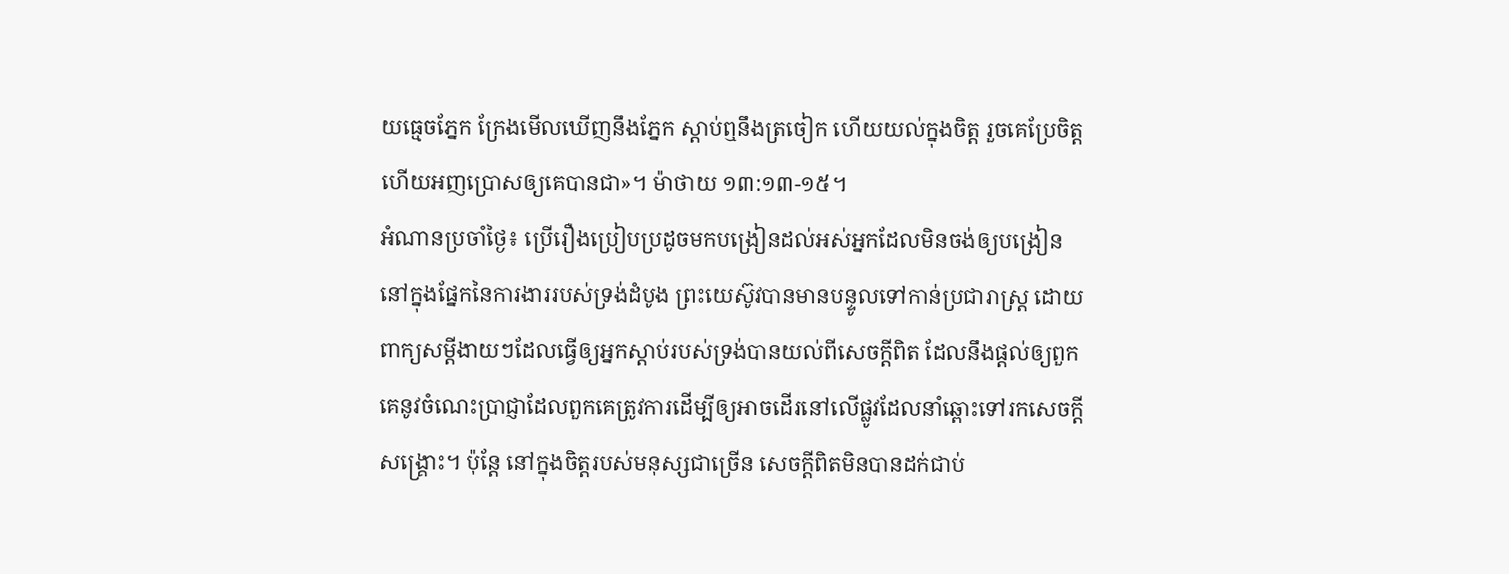យធ្មេចភ្នែក ក្រែងមើលឃើញនឹងភ្នែក ស្តាប់ឮនឹងត្រចៀក ហើយយល់ក្នុងចិត្ត រួចគេប្រែចិត្ត ហើយអញប្រោសឲ្យគេបានជា»។ ម៉ាថាយ ១៣:១៣-១៥។
អំណានប្រចាំថ្ងៃ៖ ប្រើរឿងប្រៀបប្រដូចមកបង្រៀនដល់អស់អ្នកដែលមិនចង់ឲ្យបង្រៀន
នៅក្នុងផ្នែកនៃការងាររបស់ទ្រង់ដំបូង ព្រះយេស៊ូវបានមានបន្ទូលទៅកាន់ប្រជារាស្ត្រ ដោយពាក្យសម្តីងាយៗដែលធ្វើឲ្យអ្នកស្តាប់របស់ទ្រង់បានយល់ពីសេចក្តីពិត ដែលនឹងផ្តល់ឲ្យពួកគេនូវចំណេះប្រាជ្ញាដែលពួកគេត្រូវការដើម្បីឲ្យអាចដើរនៅលើផ្លូវដែលនាំឆ្ពោះទៅរកសេចក្តីសង្គ្រោះ។ ប៉ុន្តែ នៅក្នុងចិត្តរបស់មនុស្សជាច្រើន សេចក្តីពិតមិនបានដក់ជាប់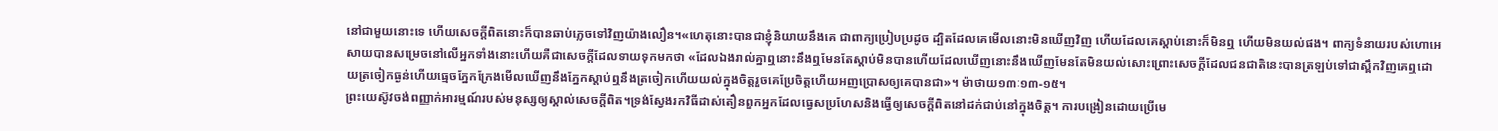នៅជាមួយនោះទេ ហើយសេចក្តីពិតនោះក៏បានឆាប់ភ្លេចទៅវិញយ៉ាងលឿន។«ហេតុនោះបានជាខ្ញុំនិយាយនឹងគេ ជាពាក្យប្រៀបប្រដូច ដ្បិតដែលគេមើលនោះមិនឃើញវិញ ហើយដែលគេស្តាប់នោះក៏មិនឮ ហើយមិនយល់ផង។ ពាក្យទំនាយរបស់ហោអេសាយបានសម្រេចនៅលើអ្នកទាំងនោះហើយគឺជាសេចក្តីដែលទាយទុកមកថា «ដែលឯងរាល់គ្នាឮនោះនឹងឮមែនតែស្តាប់មិនបានហើយដែលឃើញនោះនឹងឃើញមែនតែមិនយល់សោះព្រោះសេចក្តីដែលជនជាតិនេះបានត្រឡប់ទៅជាស្ពឹកវិញគេឮដោយត្រចៀកធ្ងន់ហើយធ្មេចភ្នែកក្រែងមើលឃើញនឹងភ្នែកស្តាប់ឮនឹងត្រចៀកហើយយល់ក្នុងចិត្តរួចគេប្រែចិត្តហើយអញប្រោសឲ្យគេបានជា»។ ម៉ាថាយ១៣ៈ១៣-១៥។
ព្រះយេស៊ូវចង់ពញ្ញាក់អារម្មណ៍របស់មនុស្សឲ្យស្គាល់សេចក្តីពិត។ទ្រង់ស្វែងរកវិធីដាស់តឿនពួកអ្នកដែលធ្វេសប្រហែសនិងធ្វើឲ្យសេចក្តីពិតនៅដក់ជាប់នៅក្នុងចិត្ត។ ការបង្រៀនដោយប្រើមេ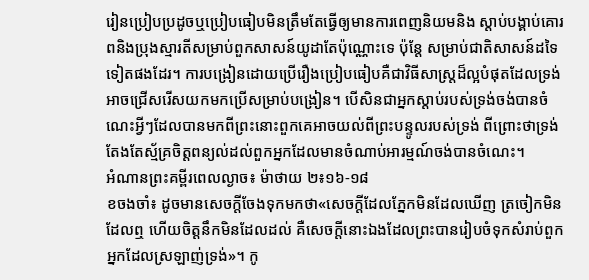រៀនប្រៀបប្រដូចឬប្រៀបធៀបមិនត្រឹមតែធ្វើឲ្យមានការពេញនិយមនិង ស្តាប់បង្គាប់គោរពនិងប្រុងស្មារតីសម្រាប់ពួកសាសន៍យូដាតែប៉ុណ្ណោះទេ ប៉ុន្តែ សម្រាប់ជាតិសាសន៍ដទៃទៀតផងដែរ។ ការបង្រៀនដោយប្រើរឿងប្រៀបធៀបគឺជាវិធីសាស្ត្រដ៏ល្អបំផុតដែលទ្រង់អាចជ្រើសរើសយកមកប្រើសម្រាប់បង្រៀន។ បើសិនជាអ្នកស្តាប់របស់ទ្រង់ចង់បានចំណេះអ្វីៗដែលបានមកពីព្រះនោះពួកគេអាចយល់ពីព្រះបន្ទូលរបស់ទ្រង់ ពីព្រោះថាទ្រង់តែងតែស្ម័គ្រចិត្តពន្យល់ដល់ពួកអ្នកដែលមានចំណាប់អារម្មណ៍ចង់បានចំណេះ។
អំណានព្រះគម្ពីរពេលល្ងាច៖ ម៉ាថាយ ២៖១៦-១៨
ខចងចាំ៖ ដូចមានសេចក្តីចែងទុកមកថា«សេចក្តីដែលភ្នែកមិនដែលឃើញ ត្រចៀកមិនដែលឮ ហើយចិត្តនឹកមិនដែលដល់ គឺសេចក្តីនោះឯងដែលព្រះបានរៀបចំទុកសំរាប់ពួកអ្នកដែលស្រឡាញ់ទ្រង់»។ កូ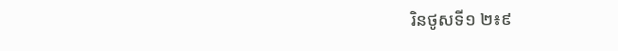រិនថូសទី១ ២៖៩